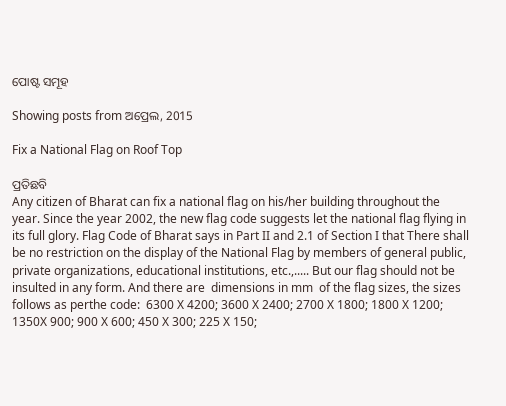ପୋଷ୍ଟ ସମୂହ

Showing posts from ଅପ୍ରେଲ, 2015

Fix a National Flag on Roof Top

ପ୍ରତିଛବି
Any citizen of Bharat can fix a national flag on his/her building throughout the year. Since the year 2002, the new flag code suggests let the national flag flying in its full glory. Flag Code of Bharat says in Part II and 2.1 of Section I that There shall be no restriction on the display of the National Flag by members of general public, private organizations, educational institutions, etc.,..... But our flag should not be insulted in any form. And there are  dimensions in mm  of the flag sizes, the sizes follows as perthe code:  6300 X 4200; 3600 X 2400; 2700 X 1800; 1800 X 1200; 1350X 900; 900 X 600; 450 X 300; 225 X 150;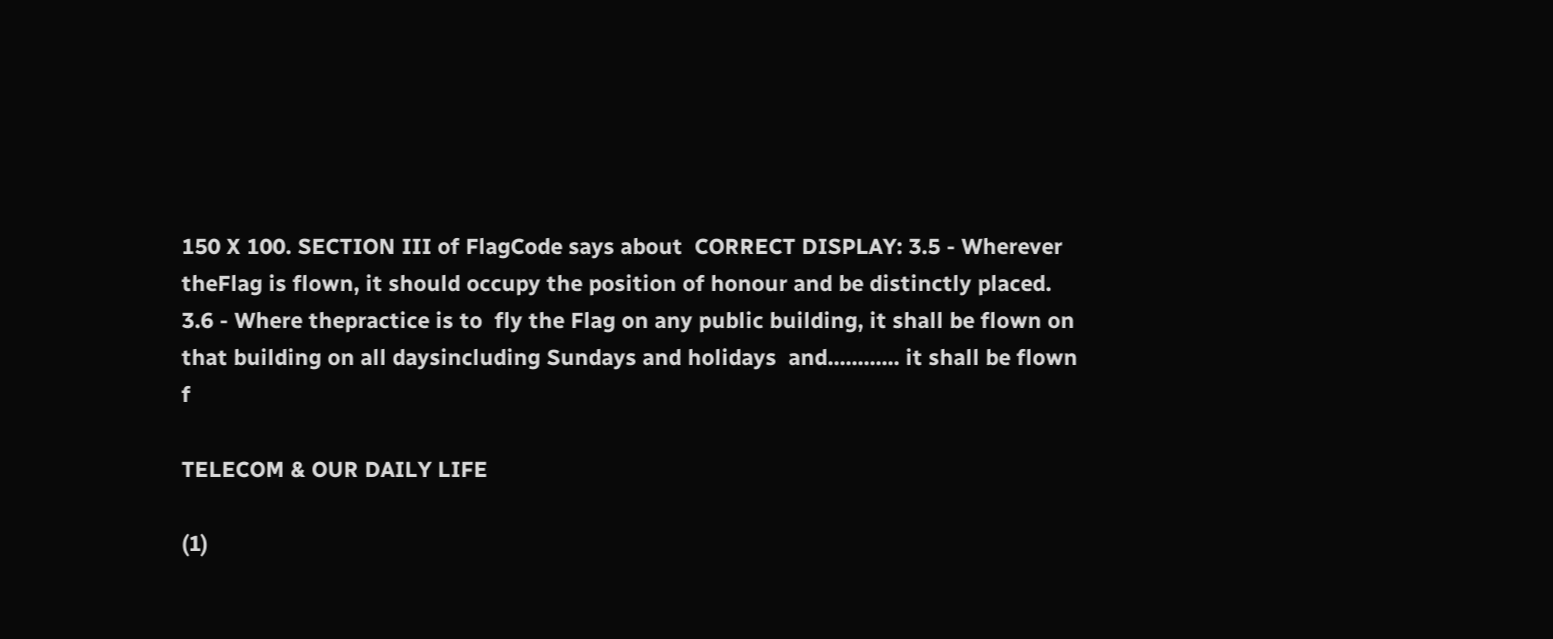150 X 100. SECTION III of FlagCode says about  CORRECT DISPLAY: 3.5 - Wherever theFlag is flown, it should occupy the position of honour and be distinctly placed. 3.6 - Where thepractice is to  fly the Flag on any public building, it shall be flown on that building on all daysincluding Sundays and holidays  and............ it shall be flown f

TELECOM & OUR DAILY LIFE

(1)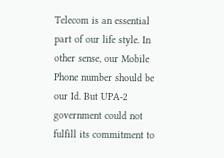Telecom is an essential part of our life style. In other sense, our Mobile Phone number should be our Id. But UPA-2 government could not fulfill its commitment to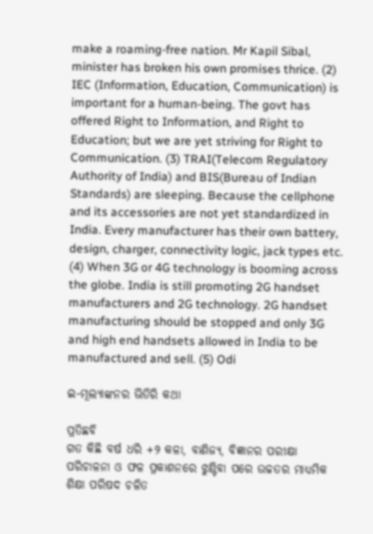make a roaming-free nation. Mr Kapil Sibal, minister has broken his own promises thrice. (2) IEC (Information, Education, Communication) is important for a human-being. The govt has offered Right to Information, and Right to Education; but we are yet striving for Right to Communication. (3) TRAI(Telecom Regulatory Authority of India) and BIS(Bureau of Indian Standards) are sleeping. Because the cellphone and its accessories are not yet standardized in India. Every manufacturer has their own battery, design, charger, connectivity logic, jack types etc. (4) When 3G or 4G technology is booming across the globe. India is still promoting 2G handset manufacturers and 2G technology. 2G handset manufacturing should be stopped and only 3G and high end handsets allowed in India to be manufactured and sell. (5) Odi

ଇ-ମୂଲ୍ୟାଙ୍କନର ଭିତିରି କଥା

ପ୍ରତିଛବି
ଗତ କିଛି ବର୍ଷ ଧରି +୨ କଳା, ବାଣିଜ୍ୟ, ବିଜ୍ଞାନର ପରୀକ୍ଷା ପରିଚାଳନା ଓ ଫଳ ପ୍ରକାଶନରେ ଝୁଣ୍ଟିବା ପରେ ଉଚ୍ଚତର ମାଧ୍ୟମିକ ଶିକ୍ଷା ପରିଷଦ ଚଳିତ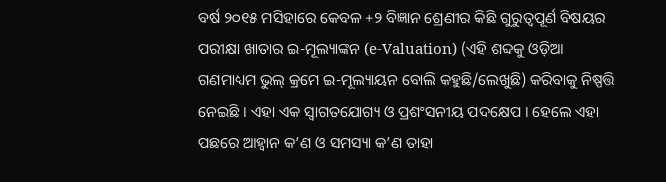ବର୍ଷ ୨୦୧୫ ମସିହାରେ କେବଳ +୨ ବିଜ୍ଞାନ ଶ୍ରେଣୀର କିଛି ଗୁରୁତ୍ୱପୂର୍ଣ ବିଷୟର ପରୀକ୍ଷା ଖାତାର ଇ-ମୂଲ୍ୟାଙ୍କନ (e-Valuation) (ଏହି ଶବ୍ଦକୁ ଓଡ଼ିଆ ଗଣମାଧ୍ୟମ ଭୁଲ୍ କ୍ରମେ ଇ-ମୂଲ୍ୟାୟନ ବୋଲି କହୁଛି/ଲେଖୁଛି) କରିବାକୁ ନିଷ୍ପତ୍ତି ନେଇଛି । ଏହା ଏକ ସ୍ୱାଗତଯୋଗ୍ୟ ଓ ପ୍ରଶଂସନୀୟ ପଦକ୍ଷେପ । ହେଲେ ଏହା ପଛରେ ଆହ୍ୱାନ କ’ଣ ଓ ସମସ୍ୟା କ’ଣ ତାହା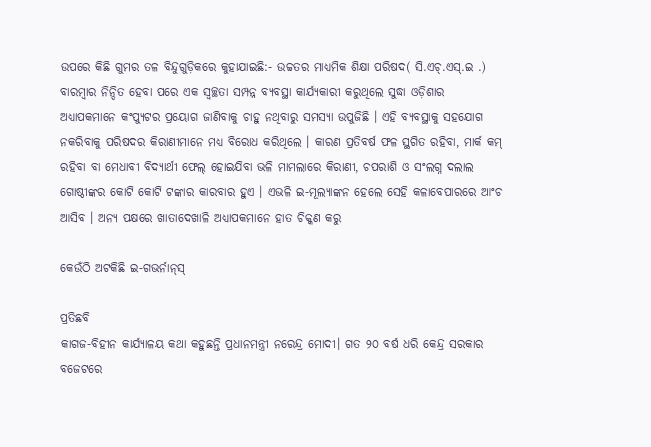ଉପରେ କିଛି ଗୁମର ତଳ ବିନ୍ଦୁଗୁଡ଼ିକରେ କୁହାଯାଇଛି:- ଉଚ୍ଚତର ମାଧ୍ୟମିକ ଶିକ୍ଷା ପରିଷଦ( ସି.ଏଚ୍.ଏସ୍.ଇ .) ବାରମ୍ବାର ନିନ୍ଦିତ ହେବା ପରେ ଏକ ସ୍ୱଚ୍ଛତା ସମ୍ପନ୍ନ ବ୍ୟବସ୍ଥା କାର୍ଯ୍ୟକାରୀ କରୁଥିଲେ ସୁଦ୍ଧା ଓଡ଼ିଶାର ଅଧ୍ୟାପକମାନେ କଂପ୍ୟୁଟର ପ୍ରୟୋଗ ଜାଣିବାକୁ ଚାହୁ ନଥିବାରୁ ସମସ୍ୟା ଉପୁଜିଛି । ଏହି ବ୍ୟବସ୍ଥାକୁ ସହଯୋଗ ନକରିବାକୁ ପରିଷଦର କିରାଣୀମାନେ ମଧ୍ୟ ବିରୋଧ କରିଥିଲେ । କାରଣ ପ୍ରତିବର୍ଷ ଫଳ ସ୍ଥଗିତ ରହିବା, ମାର୍କ କମ୍ ରହିବା ବା ମେଧାବୀ ବିଦ୍ୟାର୍ଥୀ ଫେଲ୍ ହୋଇଯିବା ଭଳି ମାମଲାରେ କିରାଣୀ, ଚପରାଶି ଓ ସଂଲଗ୍ନ ଦଲାଲ ଗୋଷ୍ଠୀଙ୍କର କୋଟି କୋଟି ଟଙ୍କାର କାରବାର ହୁଏ । ଏଭଳି ଇ-ମୂଲ୍ୟାଙ୍କନ ହେଲେ ସେହି କଳାବେପାରରେ ଆଂଚ ଆସିବ । ଅନ୍ୟ ପକ୍ଷରେ ଖାତାଦେଖାଳି ଅଧ୍ୟାପକମାନେ ହାତ ଚିକ୍କଣ କରୁ

କେଉଁଠି ଅଟକିଛି ଇ-ଗଭର୍ନାନ୍‌ସ୍‌

ପ୍ରତିଛବି
କାଗଜ-ବିହୀନ କାର୍ଯ୍ୟାଳୟ କଥା କହୁଛନ୍ତି ପ୍ରଧାନମନ୍ତ୍ରୀ ନରେନ୍ଦ୍ର ମୋଦୀ। ଗତ ୨୦ ବର୍ଷ ଧରି କେନ୍ଦ୍ର ସରକାର ବଜେଟରେ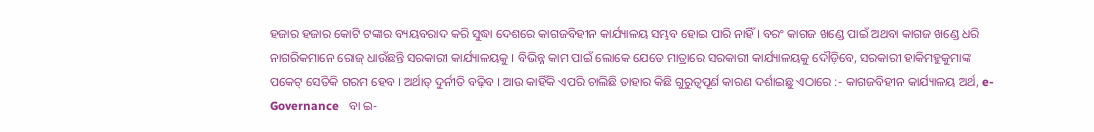ହଜାର ହଜାର କୋଟି ଟଙ୍କାର ବ୍ୟୟବରାଦ କରି ସୁଦ୍ଧା ଦେଶରେ କାଗଜବିହୀନ କାର୍ଯ୍ୟାଳୟ ସମ୍ଭବ ହୋଇ ପାରି ନାହିଁ । ବରଂ କାଗଜ ଖଣ୍ଡେ ପାଇଁ ଅଥବା କାଗଜ ଖଣ୍ଡେ ଧରି ନାଗରିକମାନେ ରୋଜ୍ ଧାଉଁଛନ୍ତି ସରକାରୀ କାର୍ଯ୍ୟାଳୟକୁ । ବିଭିନ୍ନ କାମ ପାଇଁ ଲୋକେ ଯେତେ ମାତ୍ରାରେ ସରକାରୀ କାର୍ଯ୍ୟାଳୟକୁ ଦୌଡ଼ିବେ, ସରକାରୀ ହାକିମହୁକୁମାଙ୍କ ପକେଟ୍ ସେତିକି ଗରମ ହେବ । ଅର୍ଥାତ୍ ଦୁର୍ନୀତି ବଢ଼ିବ । ଆଉ କାହିଁକି ଏପରି ଚାଲିଛି ତାହାର କିଛି ଗୁରୁତ୍ୱପୂର୍ଣ କାରଣ ଦର୍ଶାଇଛୁ ଏଠାରେ :- କାଗଜବିହୀନ କାର୍ଯ୍ୟାଳୟ ଅର୍ଥ, e-Governance   ବା ଇ-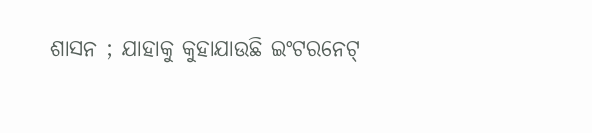ଶାସନ ; ଯାହାକୁ କୁହାଯାଉଛି ଇଂଟରନେଟ୍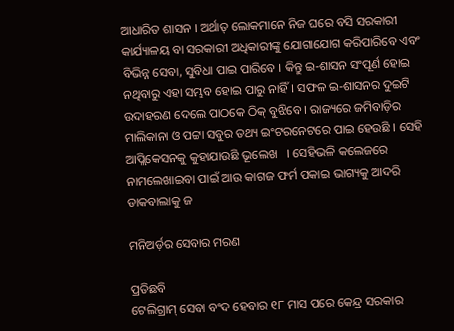ଆଧାରିତ ଶାସନ । ଅର୍ଥାତ୍ ଲୋକମାନେ ନିଜ ଘରେ ବସି ସରକାରୀ କାର୍ଯ୍ୟାଳୟ ବା ସରକାରୀ ଅଧିକାରୀଙ୍କୁ ଯୋଗାଯୋଗ କରିପାରିବେ ଏବଂ ବିଭିନ୍ନ ସେବା, ସୁବିଧା ପାଇ ପାରିବେ । କିନ୍ତୁ ଇ-ଶାସନ ସଂପୂର୍ଣ ହୋଇ ନଥିବାରୁ ଏହା ସମ୍ଭବ ହୋଇ ପାରୁ ନାହିଁ । ସଫଳ ଇ-ଶାସନର ଦୁଇଟି ଉଦାହରଣ ଦେଲେ ପାଠକେ ଠିକ୍ ବୁଝିବେ । ରାଜ୍ୟରେ ଜମିବାଡ଼ିର ମାଲିକାନା ଓ ପଟ୍ଟା ସବୁର ତଥ୍ୟ ଇଂଟରନେଟରେ ପାଇ ହେଉଛି । ସେହି ଆପ୍ଲିକେସନକୁ କୁହାଯାଉଛି ଭୂଲେଖ   । ସେହିଭଳି କଲେଜରେ ନାମଲେଖାଇବା ପାଇଁ ଆଉ କାଗଜ ଫର୍ମ ପକାଇ ଭାଗ୍ୟକୁ ଆଦରି ଡାକବାଲାକୁ ଜ

ମନିଅର୍ଡ଼ର ସେବାର ମରଣ

ପ୍ରତିଛବି
ଟେଲିଗ୍ରାମ୍ ସେବା ବଂଦ ହେବାର ୧୮ ମାସ ପରେ କେନ୍ଦ୍ର ସରକାର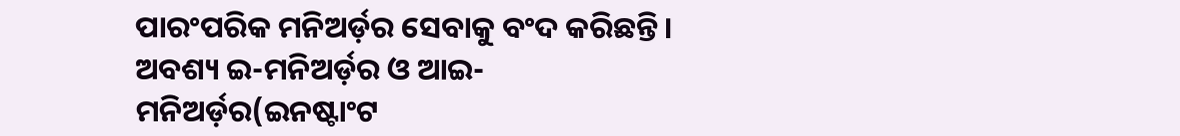ପାରଂପରିକ ମନିଅର୍ଡ଼ର ସେବାକୁ ବଂଦ କରିଛନ୍ତି। ଅବଶ୍ୟ ଇ-ମନିଅର୍ଡ଼ର ଓ ଆଇ-ମନିଅର୍ଡ଼ର(ଇନଷ୍ଟାଂଟ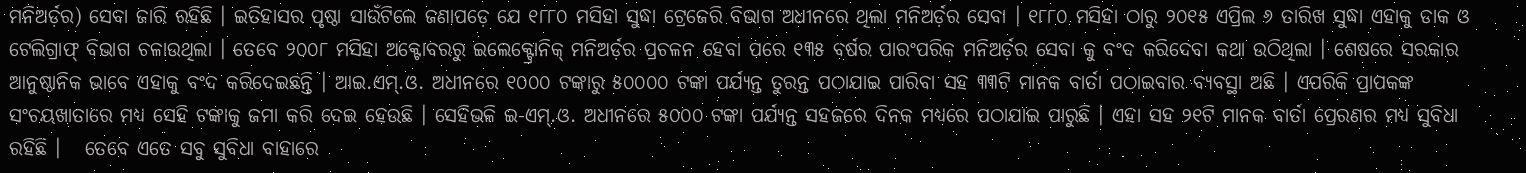ମନିଅର୍ଡ଼ର) ସେବା ଜାରି ରହିଛି । ଇତିହାସର ପୃଷ୍ଠା ସାଉଁଟିଲେ ଜଣାପଡ଼େ ଯେ ୧୮୮୦ ମସିହା ସୁଦ୍ଧା ଟ୍ରେଜେରି ବିଭାଗ ଅଧୀନରେ ଥିଲା ମନିଅର୍ଡ଼ର ସେବା । ୧୮୮୦ ମସିହା ଠାରୁ ୨୦୧୫ ଏପ୍ରିଲ ୬ ତାରିଖ ସୁଦ୍ଧା ଏହାକୁ ଡାକ ଓ ଟେଲିଗ୍ରାଫ୍ ବିଭାଗ ଚଳାଉଥିଲା । ତେବେ ୨୦୦୮ ମସିହା ଅକ୍ଟୋବରରୁ ଇଲେକ୍ଟ୍ରୋନିକ୍ ମନିଅର୍ଡ଼ର ପ୍ରଚଳନ ହେବା ପରେ ୧୩୫ ବର୍ଷର ପାରଂପରିକ ମନିଅର୍ଡ଼ର ସେବା କୁ ବଂଦ କରିଦେବା କଥା ଉଠିଥିଲା । ଶେଷରେ ସରକାର ଆନୁଷ୍ଠାନିକ ଭାବେ ଏହାକୁ ବଂଦ କରିଦେଇଛନ୍ତି । ଆଇ.ଏମ୍.ଓ. ଅଧୀନରେ ୧୦୦୦ ଟଙ୍କାରୁ ୫୦୦୦୦ ଟଙ୍କା ପର୍ଯ୍ୟନ୍ତ ତୁରନ୍ତ ପଠାଯାଇ ପାରିବା ସହ ୩୩ଟି ମାନକ ବାର୍ତା ପଠାଇବାର ବ୍ୟବସ୍ଥା ଅଛି । ଏପରିକି ପ୍ରାପକଙ୍କ ସଂଚୟଖାତାରେ ମଧ୍ୟ ସେହି ଟଙ୍କାକୁ ଜମା କରି ଦେଇ ହେଉଛି । ସେହିଭଳି ଇ-ଏମ୍.ଓ. ଅଧୀନରେ ୫୦୦୦ ଟଙ୍କା ପର୍ଯ୍ୟନ୍ତ ସହଜରେ ଦିନକ ମଧ୍ୟରେ ପଠାଯାଇ ପାରୁଛି । ଏହା ସହ ୨୧ଟି ମାନକ ବାର୍ତା ପ୍ରେରଣର ମଧ୍ୟ ସୁବିଧା ରହିଛି ।   ତେବେ ଏତେ ସବୁ ସୁବିଧା ବାହାରେ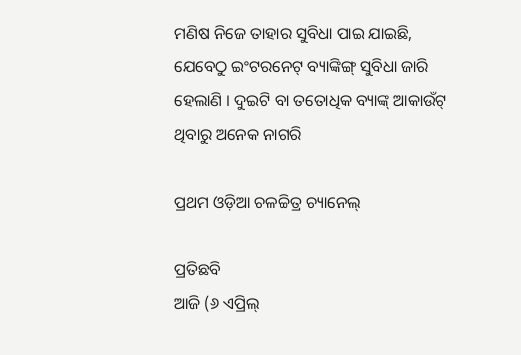ମଣିଷ ନିଜେ ତାହାର ସୁବିଧା ପାଇ ଯାଇଛି, ଯେବେଠୁ ଇଂଟରନେଟ୍ ବ୍ୟାଙ୍କିଙ୍ଗ୍ ସୁବିଧା ଜାରି ହେଲାଣି । ଦୁଇଟି ବା ତତୋଧିକ ବ୍ୟାଙ୍କ୍ ଆକାଉଁଟ୍ ଥିବାରୁ ଅନେକ ନାଗରି

ପ୍ରଥମ ଓଡ଼ିଆ ଚଳଚ୍ଚିତ୍ର ଚ୍ୟାନେଲ୍

ପ୍ରତିଛବି
ଆଜି (୬ ଏପ୍ରିଲ୍‌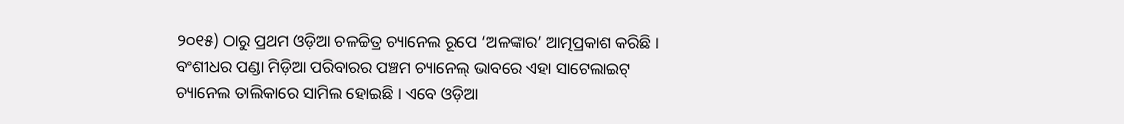୨୦୧୫) ଠାରୁ ପ୍ରଥମ ଓଡ଼ିଆ ଚଳଚ୍ଚିତ୍ର ଚ୍ୟାନେଲ ରୂପେ ‘ଅଳଙ୍କାର’ ଆତ୍ମପ୍ରକାଶ କରିଛି । ବଂଶୀଧର ପଣ୍ଡା ମିଡ଼ିଆ ପରିବାରର ପଞ୍ଚମ ଚ୍ୟାନେଲ୍ ଭାବରେ ଏହା ସାଟେଲାଇଟ୍ ଚ୍ୟାନେଲ ତାଲିକାରେ ସାମିଲ ହୋଇଛି । ଏବେ ଓଡ଼ିଆ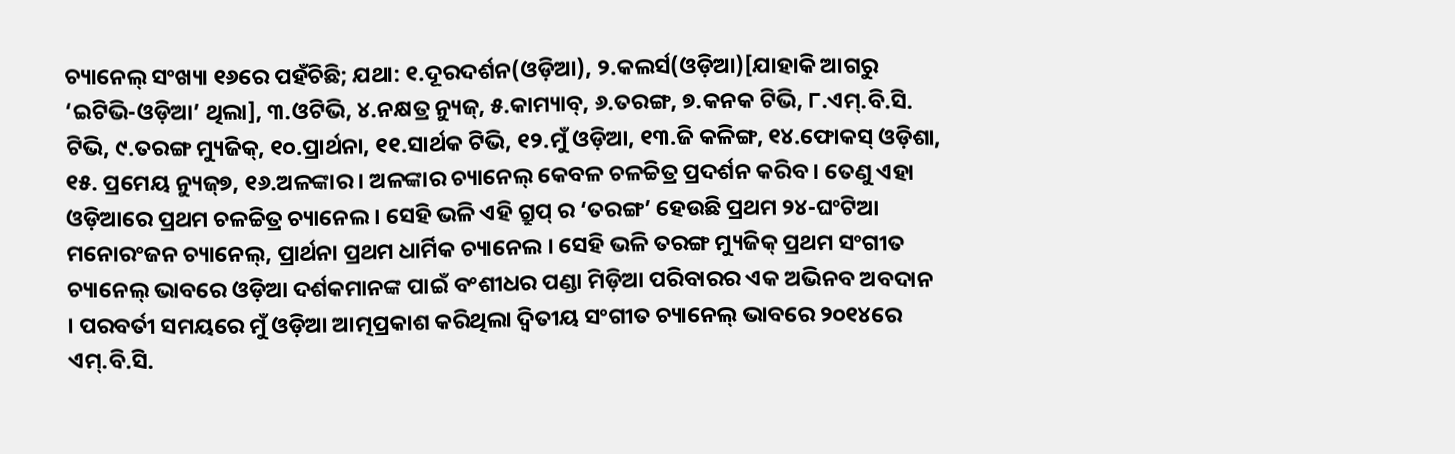ଚ୍ୟାନେଲ୍ ସଂଖ୍ୟା ୧୬ରେ ପହଁଚିଛି; ଯଥା: ୧.ଦୂରଦର୍ଶନ(ଓଡ଼ିଆ), ୨.କଲର୍ସ(ଓଡ଼ିଆ)[ଯାହାକି ଆଗରୁ ‘ଇଟିଭି-ଓଡ଼ିଆ’ ଥିଲା], ୩.ଓଟିଭି, ୪.ନକ୍ଷତ୍ର ନ୍ୟୁଜ୍, ୫.କାମ୍ୟାବ୍, ୬.ତରଙ୍ଗ, ୭.କନକ ଟିଭି, ୮.ଏମ୍.ବି.ସି. ଟିଭି, ୯.ତରଙ୍ଗ ମ୍ୟୁଜିକ୍, ୧୦.ପ୍ରାର୍ଥନା, ୧୧.ସାର୍ଥକ ଟିଭି, ୧୨.ମୁଁ ଓଡ଼ିଆ, ୧୩.ଜି କଳିଙ୍ଗ, ୧୪.ଫୋକସ୍ ଓଡ଼ିଶା, ୧୫. ପ୍ରମେୟ ନ୍ୟୁଜ୍୭, ୧୬.ଅଳଙ୍କାର । ଅଳଙ୍କାର ଚ୍ୟାନେଲ୍ କେବଳ ଚଳଚ୍ଚିତ୍ର ପ୍ରଦର୍ଶନ କରିବ । ତେଣୁ ଏହା ଓଡ଼ିଆରେ ପ୍ରଥମ ଚଳଚ୍ଚିତ୍ର ଚ୍ୟାନେଲ । ସେହି ଭଳି ଏହି ଗ୍ରୁପ୍ ର ‘ତରଙ୍ଗ’ ହେଉଛି ପ୍ରଥମ ୨୪-ଘଂଟିଆ ମନୋରଂଜନ ଚ୍ୟାନେଲ୍, ପ୍ରାର୍ଥନା ପ୍ରଥମ ଧାର୍ମିକ ଚ୍ୟାନେଲ । ସେହି ଭଳି ତରଙ୍ଗ ମ୍ୟୁଜିକ୍ ପ୍ରଥମ ସଂଗୀତ ଚ୍ୟାନେଲ୍ ଭାବରେ ଓଡ଼ିଆ ଦର୍ଶକମାନଙ୍କ ପାଇଁ ବଂଶୀଧର ପଣ୍ଡା ମିଡ଼ିଆ ପରିବାରର ଏକ ଅଭିନବ ଅବଦାନ । ପରବର୍ତୀ ସମୟରେ ମୁଁ ଓଡ଼ିଆ ଆତ୍ମପ୍ରକାଶ କରିଥିଲା ଦ୍ଵିତୀୟ ସଂଗୀତ ଚ୍ୟାନେଲ୍‌ ଭାବରେ ୨୦୧୪ରେ ଏମ୍‌.ବି.ସି.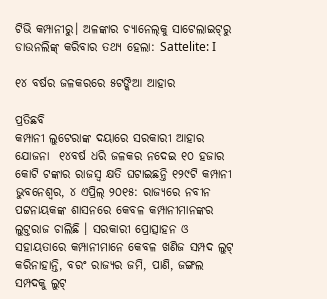ଟିଭି କମ୍ପାନୀରୁ। ଅଳଙ୍କାର ଚ୍ୟାନେଲ୍‌କୁ ସାଟେଲାଇଟ୍‌ରୁ ଡାଉନଲିଙ୍କ୍ କରିବାର ତଥ୍ୟ ହେଲା: Sattelite: I

୧୪ ବର୍ଷର ଜଳକରରେ ୫ଟଙ୍କିଆ ଆହାର

ପ୍ରତିଛବି
କମ୍ପାନୀ ଲୁଟେରାଙ୍କ ଦୟାରେ ସରକାରୀ ଆହାର ଯୋଜନା  ୧୪ବର୍ଷ ଧରି ଜଳକର ନଦେଇ ୧୦ ହଜାର କୋଟି ଟଙ୍କାର ରାଜସ୍ୱ କ୍ଷତି ଘଟାଇଛନ୍ତି ୧୨୯ଟି କମ୍ପାନୀ ଭୁବନେଶ୍ୱର, ୪ ଏପ୍ରିଲ୍ ୨୦୧୫: ରାଜ୍ୟରେ ନବୀନ ପଟ୍ଟନାୟକଙ୍କ ଶାସନରେ କେବଳ କମ୍ପାନୀମାନଙ୍କର ଲୁଟ୍ତରାଜ ଚାଲିଛି । ସରକାରୀ ପ୍ରୋତ୍ସାହନ ଓ ସହାୟତାରେ କମ୍ପାନୀମାନେ କେବଳ ଖଣିଜ ସମ୍ପଦ ଲୁଟ୍ କରିନାହାନ୍ତି, ବରଂ ରାଜ୍ୟର ଜମି, ପାଣି, ଜଙ୍ଗଲ ସମ୍ପଦକୁ ଲୁଟ୍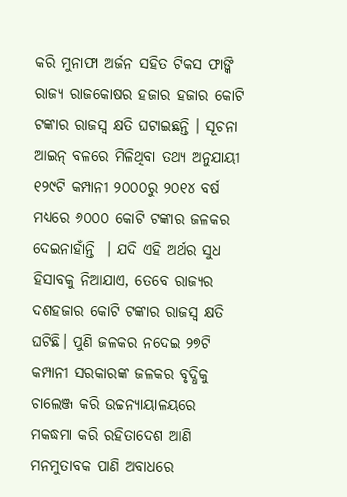କରି ମୁନାଫା ଅର୍ଜନ ସହିତ ଟିକସ ଫାଙ୍କି ରାଜ୍ୟ ରାଜକୋଷର ହଜାର ହଜାର କୋଟି ଟଙ୍କାର ରାଜସ୍ୱ କ୍ଷତି ଘଟାଇଛନ୍ତି । ସୂଚନା ଆଇନ୍ ବଳରେ ମିଳିଥିବା ତଥ୍ୟ ଅନୁଯାୟୀ ୧୨୯ଟି କମ୍ପାନୀ ୨୦୦୦ରୁ ୨୦୧୪ ବର୍ଷ ମଧ୍ୟରେ ୬୦୦୦ କୋଟି ଟଙ୍କାର ଜଳକର ଦେଇନାହାଁନ୍ତି  । ଯଦି ଏହି ଅର୍ଥର ସୁଧ ହିସାବକୁ ନିଆଯାଏ, ତେବେ ରାଜ୍ୟର ଦଶହଜାର କୋଟି ଟଙ୍କାର ରାଜସ୍ୱ କ୍ଷତି ଘଟିଛି। ପୁଣି ଜଳକର ନଦେଇ ୨୭ଟି କମ୍ପାନୀ ସରକାରଙ୍କ ଜଳକର ବୃଦ୍ଧିକୁ ଚାଲେଞ୍ଜ କରି ଉଚ୍ଚନ୍ୟାୟାଳୟରେ ମକଦ୍ଧମା କରି ରହିତାଦେଶ ଆଣି ମନମୁତାବକ ପାଣି ଅବାଧରେ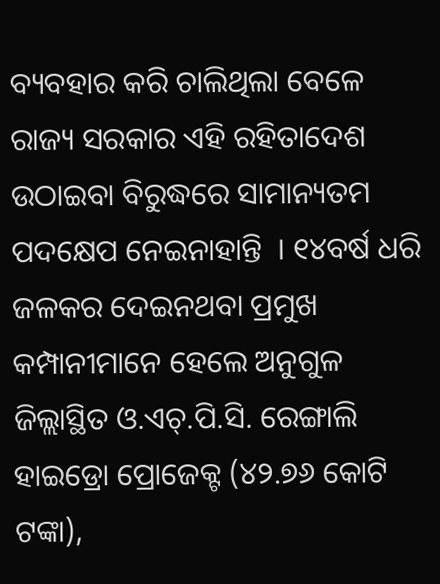ବ୍ୟବହାର କରି ଚାଲିଥିଲା ବେଳେ ରାଜ୍ୟ ସରକାର ଏହି ରହିତାଦେଶ ଉଠାଇବା ବିରୁଦ୍ଧରେ ସାମାନ୍ୟତମ ପଦକ୍ଷେପ ନେଇନାହାନ୍ତି  । ୧୪ବର୍ଷ ଧରି ଜଳକର ଦେଇନଥବା ପ୍ରମୁଖ କମ୍ପାନୀମାନେ ହେଲେ ଅନୁଗୁଳ ଜିଲ୍ଲାସ୍ଥିତ ଓ.ଏଚ୍.ପି.ସି. ରେଙ୍ଗାଲି ହାଇଡ୍ରୋ ପ୍ରୋଜେକ୍ଟ (୪୨.୭୬ କୋଟି ଟଙ୍କା),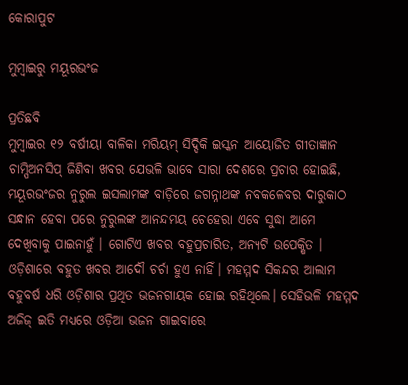କୋରାପୁଟ

ମୁମ୍ବାଇରୁ ମୟୂରଭଂଜ

ପ୍ରତିଛବି
ମୁମ୍ବାଇର ୧୨ ବର୍ଷୀୟା ବାଳିକା ମରିୟମ୍ ସିଦ୍ଦିକି ଇସ୍କନ ଆୟୋଜିତ ଗୀତାଜ୍ଞାନ ଚାମ୍ପିଅନସିପ୍ ଜିଣିବା ଖବର ଯେଭଳି ଭାବେ ସାରା ଦେଶରେ ପ୍ରଚାର ହୋଇଛି, ମୟୂରଭଂଜର ନୁରୁଲ ଇସଲାମଙ୍କ ବାଡ଼ିରେ ଜଗନ୍ନାଥଙ୍କ ନବକଳେବର ଦାରୁକାଠ ସନ୍ଧାନ ହେବା ପରେ ନୁରୁଲଙ୍କ ଆନନ୍ଦମୟ ଚେହେରା ଏବେ ସୁଦ୍ଧା ଆମେ ଦେଖିବାକୁ ପାଇନାହୁଁ । ଗୋଟିଏ ଖବର ବହୁପ୍ରଚାରିତ, ଅନ୍ୟଟି ଉପେକ୍ଷିତ । ଓଡ଼ିଶାରେ ବହୁତ ଖବର ଆଦୌ ଚର୍ଚା ହୁଏ ନାହିଁ। ମହମ୍ମଦ ସିକନ୍ଦର ଆଲାମ ବହୁବର୍ଷ ଧରି ଓଡ଼ିଶାର ପ୍ରଥିତ ଭଜନଗାୟକ ହୋଇ ରହିଥିଲେ। ସେହିଭଳି ମହମ୍ମଦ ଅଜିଜ୍ ଇତି ମଧ୍ୟରେ ଓଡ଼ିଆ ଭଜନ ଗାଇବାରେ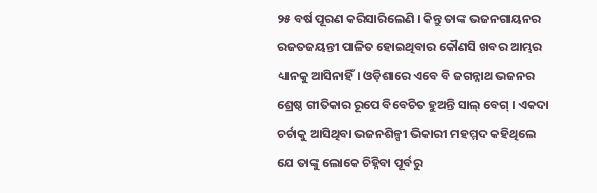୨୫ ବର୍ଷ ପୂରଣ କରିସାରିଲେଣି । କିନ୍ତୁ ତାଙ୍କ ଭଜନଗାୟନର ରଜତଜୟନ୍ତୀ ପାଳିତ ହୋଇଥିବାର କୌଣସି ଖବର ଆମ୍ଭର ଧ୍ୟାନକୁ ଆସିନାହିଁ। ଓଡ଼ିଶାରେ ଏବେ ବି ଜଗନ୍ନାଥ ଭଜନର ଶ୍ରେଷ୍ଠ ଗୀତିକାର ରୂପେ ବିବେଚିତ ହୁଅନ୍ତି ସାଲ୍ ବେଗ୍ । ଏକଦା ଚର୍ଚାକୁ ଆସିଥିବା ଭଜନଶିଳ୍ପୀ ଭିକାରୀ ମହମ୍ମଦ କହିଥିଲେ ଯେ ତାଙ୍କୁ ଲୋକେ ଚିହ୍ନିବା ପୂର୍ବରୁ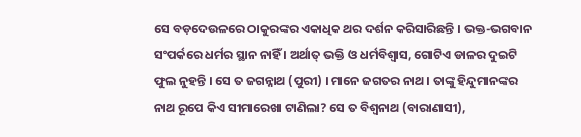ସେ ବଡ଼ଦେଉଳରେ ଠାକୁରଙ୍କର ଏକାଧିକ ଥର ଦର୍ଶନ କରିସାରିଛନ୍ତି । ଭକ୍ତ-ଭଗବାନ ସଂପର୍କରେ ଧର୍ମର ସ୍ଥାନ ନାହିଁ । ଅର୍ଥାତ୍ ଭକ୍ତି ଓ ଧର୍ମବିଶ୍ୱାସ, ଗୋଟିଏ ଡାଳର ଦୁଇଟି ଫୁଲ ନୁହନ୍ତି । ସେ ତ ଜଗନ୍ନାଥ (ପୁରୀ) । ମାନେ ଜଗତର ନାଥ । ତାଙ୍କୁ ହିନ୍ଦୁମାନଙ୍କର ନାଥ ରୂପେ କିଏ ସୀମାରେଖା ଟାଣିଲା? ସେ ତ ବିଶ୍ୱନାଥ (ବାରାଣାସୀ),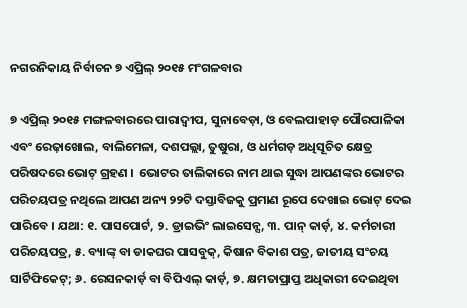ନଗରନିକାୟ ନିର୍ବାଚନ ୭ ଏପ୍ରିଲ୍ ୨୦୧୫ ମଂଗଳବାର

୭ ଏପ୍ରିଲ୍ ୨୦୧୫ ମଙ୍ଗଳବାରରେ ପାରାଦ୍ୱୀପ, ସୁନାବେଡ଼ା, ଓ ବେଲପାହାଡ଼ ପୌରପାଳିକା ଏବଂ ରେଢ଼ାଖୋଲ, ବାଲିମେଳା, ଦଶପଲ୍ଲା, ତୁଷୁରା, ଓ ଧର୍ମଗଡ଼ ଅଧିସୂଚିତ କ୍ଷେତ୍ର ପରିଷଦରେ ଭୋଟ୍ ଗ୍ରହଣ ।  ଭୋଟର ତାଲିକାରେ ନାମ ଥାଇ ସୁଦ୍ଧା ଆପଣଙ୍କର ଭୋଟର ପରିଚୟପତ୍ର ନଥିଲେ ଆପଣ ଅନ୍ୟ ୨୨ଟି ଦସ୍ତାବିଜକୁ ପ୍ରମାଣ ରୂପେ ଦେଖାଇ ଭୋଟ୍ ଦେଇ ପାରିବେ । ଯଥା: ୧. ପାସପୋର୍ଟ, ୨. ଡ୍ରାଇଭିଂ ଲାଇସେନ୍ସ, ୩. ପାନ୍ କାର୍ଡ଼, ୪. କର୍ମଚାରୀ ପରିଚୟପତ୍ର, ୫. ବ୍ୟାଙ୍କ୍ ବା ଡାକଘର ପାସବୁକ୍, କିଷାନ ବିକାଶ ପତ୍ର, ଜାତୀୟ ସଂଚୟ ସାର୍ଟିଫିକେଟ୍; ୬. ରେସନକାର୍ଡ଼ ବା ବିପିଏଲ୍ କାର୍ଡ଼, ୭. କ୍ଷମତାପ୍ରାପ୍ତ ଅଧିକାରୀ ଦେଇଥିବା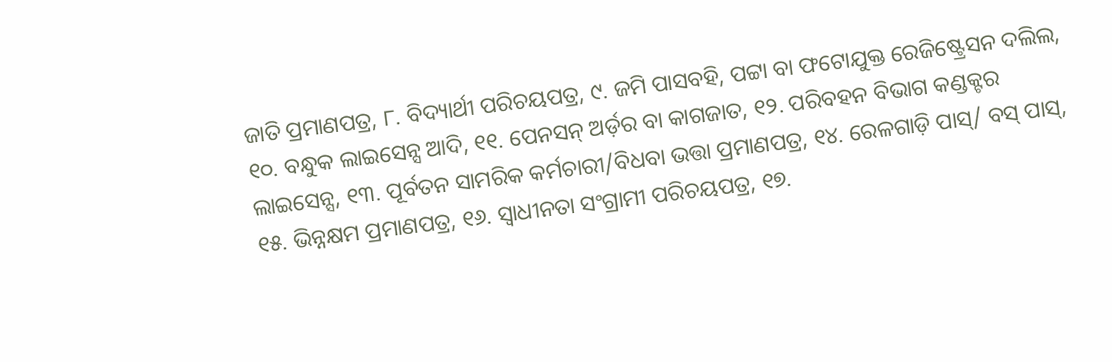ଜାତି ପ୍ରମାଣପତ୍ର, ୮. ବିଦ୍ୟାର୍ଥୀ ପରିଚୟପତ୍ର, ୯. ଜମି ପାସବହି, ପଟ୍ଟା ବା ଫଟୋଯୁକ୍ତ ରେଜିଷ୍ଟ୍ରେସନ ଦଲିଲ, ୧୦. ବନ୍ଧୁକ ଲାଇସେନ୍ସ ଆଦି, ୧୧. ପେନସନ୍ ଅର୍ଡ଼ର ବା କାଗଜାତ, ୧୨. ପରିବହନ ବିଭାଗ କଣ୍ଡକ୍ଟର ଲାଇସେନ୍ସ, ୧୩. ପୂର୍ବତନ ସାମରିକ କର୍ମଚାରୀ/ବିଧବା ଭତ୍ତା ପ୍ରମାଣପତ୍ର, ୧୪. ରେଳଗାଡ଼ି ପାସ୍/ ବସ୍ ପାସ୍, ୧୫. ଭିନ୍ନକ୍ଷମ ପ୍ରମାଣପତ୍ର, ୧୬. ସ୍ୱାଧୀନତା ସଂଗ୍ରାମୀ ପରିଚୟପତ୍ର, ୧୭.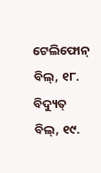ଟେଲିଫୋନ୍ ବିଲ୍, ୧୮. ବିଦ୍ୟୁତ୍ ବିଲ୍, ୧୯.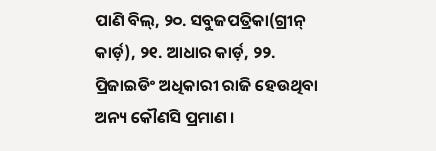ପାଣି ବିଲ୍, ୨୦. ସବୁଜପତ୍ରିକା(ଗ୍ରୀନ୍ କାର୍ଡ଼), ୨୧. ଆଧାର କାର୍ଡ଼, ୨୨. ପ୍ରିଜାଇଡିଂ ଅଧିକାରୀ ରାଜି ହେଉଥିବା ଅନ୍ୟ କୌଣସି ପ୍ରମାଣ ।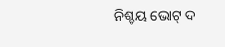ନିଶ୍ଚୟ ଭୋଟ୍ ଦ